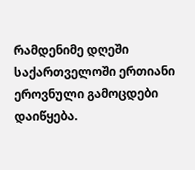რამდენიმე დღეში საქართველოში ერთიანი ეროვნული გამოცდები დაიწყება.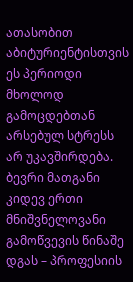ათასობით აბიტურიენტისთვის ეს პერიოდი მხოლოდ გამოცდებთან არსებულ სტრესს არ უკავშირდება. ბევრი მათგანი კიდევ ერთი მნიშვნელოვანი გამოწვევის წინაშე დგას – პროფესიის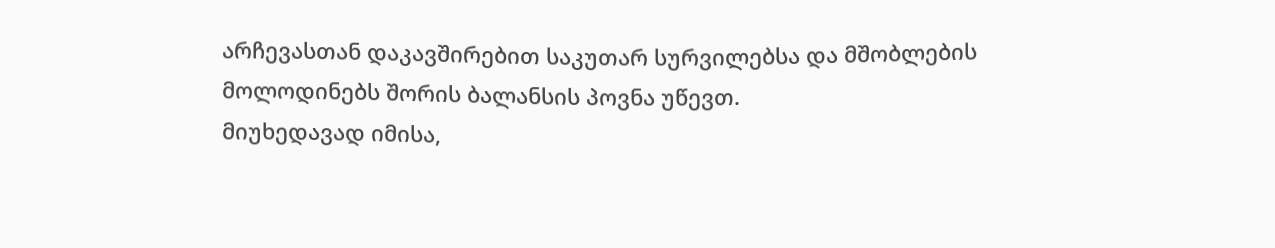არჩევასთან დაკავშირებით საკუთარ სურვილებსა და მშობლების მოლოდინებს შორის ბალანსის პოვნა უწევთ.
მიუხედავად იმისა,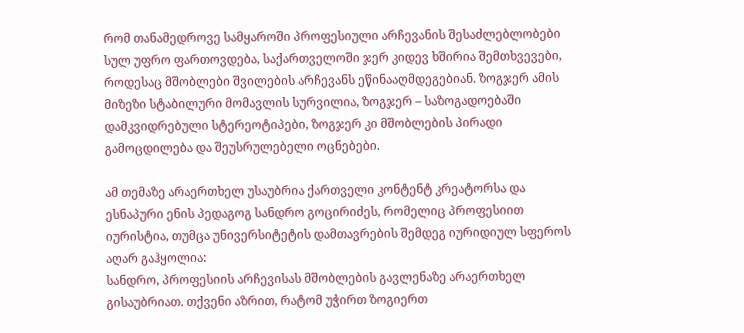რომ თანამედროვე სამყაროში პროფესიული არჩევანის შესაძლებლობები სულ უფრო ფართოვდება, საქართველოში ჯერ კიდევ ხშირია შემთხვევები, როდესაც მშობლები შვილების არჩევანს ეწინააღმდეგებიან. ზოგჯერ ამის მიზეზი სტაბილური მომავლის სურვილია, ზოგჯერ – საზოგადოებაში დამკვიდრებული სტერეოტიპები, ზოგჯერ კი მშობლების პირადი გამოცდილება და შეუსრულებელი ოცნებები.

ამ თემაზე არაერთხელ უსაუბრია ქართველი კონტენტ კრეატორსა და ესნაპური ენის პედაგოგ სანდრო გოცირიძეს, რომელიც პროფესიით იურისტია, თუმცა უნივერსიტეტის დამთავრების შემდეგ იურიდიულ სფეროს აღარ გაჰყოლია:
სანდრო, პროფესიის არჩევისას მშობლების გავლენაზე არაერთხელ გისაუბრიათ. თქვენი აზრით, რატომ უჭირთ ზოგიერთ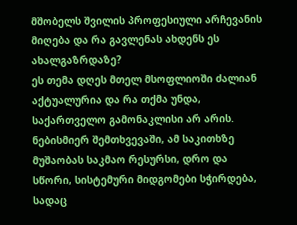მშობელს შვილის პროფესიული არჩევანის მიღება და რა გავლენას ახდენს ეს ახალგაზრდაზე?
ეს თემა დღეს მთელ მსოფლიოში ძალიან აქტუალურია და რა თქმა უნდა, საქართველო გამონაკლისი არ არის. ნებისმიერ შემთხვევაში, ამ საკითხზე მუშაობას საკმაო რესურსი, დრო და სწორი, სისტემური მიდგომები სჭირდება, სადაც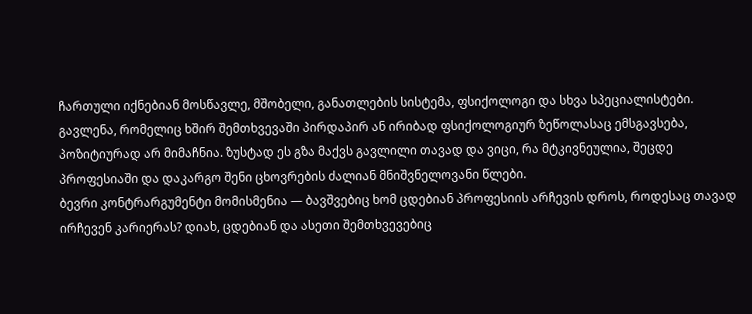ჩართული იქნებიან მოსწავლე, მშობელი, განათლების სისტემა, ფსიქოლოგი და სხვა სპეციალისტები.
გავლენა, რომელიც ხშირ შემთხვევაში პირდაპირ ან ირიბად ფსიქოლოგიურ ზეწოლასაც ემსგავსება, პოზიტიურად არ მიმაჩნია. ზუსტად ეს გზა მაქვს გავლილი თავად და ვიცი, რა მტკივნეულია, შეცდე პროფესიაში და დაკარგო შენი ცხოვრების ძალიან მნიშვნელოვანი წლები.
ბევრი კონტრარგუმენტი მომისმენია — ბავშვებიც ხომ ცდებიან პროფესიის არჩევის დროს, როდესაც თავად ირჩევენ კარიერას? დიახ, ცდებიან და ასეთი შემთხვევებიც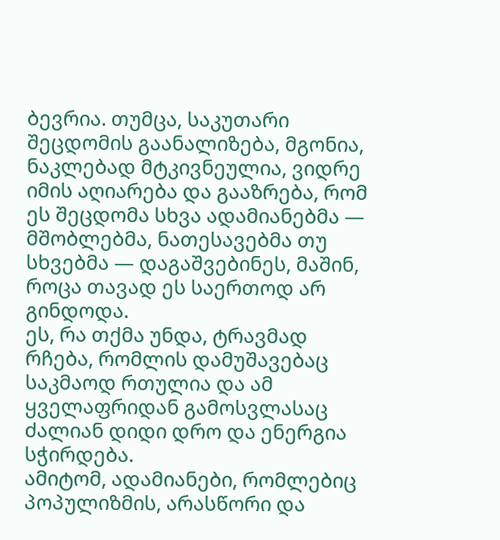ბევრია. თუმცა, საკუთარი შეცდომის გაანალიზება, მგონია, ნაკლებად მტკივნეულია, ვიდრე იმის აღიარება და გააზრება, რომ ეს შეცდომა სხვა ადამიანებმა — მშობლებმა, ნათესავებმა თუ სხვებმა — დაგაშვებინეს, მაშინ, როცა თავად ეს საერთოდ არ გინდოდა.
ეს, რა თქმა უნდა, ტრავმად რჩება, რომლის დამუშავებაც საკმაოდ რთულია და ამ ყველაფრიდან გამოსვლასაც ძალიან დიდი დრო და ენერგია სჭირდება.
ამიტომ, ადამიანები, რომლებიც პოპულიზმის, არასწორი და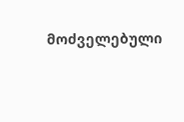მოძველებული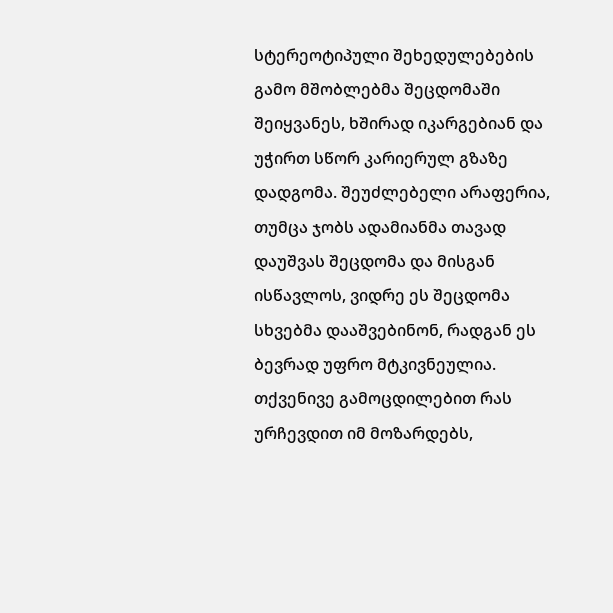სტერეოტიპული შეხედულებების გამო მშობლებმა შეცდომაში შეიყვანეს, ხშირად იკარგებიან და უჭირთ სწორ კარიერულ გზაზე დადგომა. შეუძლებელი არაფერია, თუმცა ჯობს ადამიანმა თავად დაუშვას შეცდომა და მისგან ისწავლოს, ვიდრე ეს შეცდომა სხვებმა დააშვებინონ, რადგან ეს ბევრად უფრო მტკივნეულია.
თქვენივე გამოცდილებით რას ურჩევდით იმ მოზარდებს,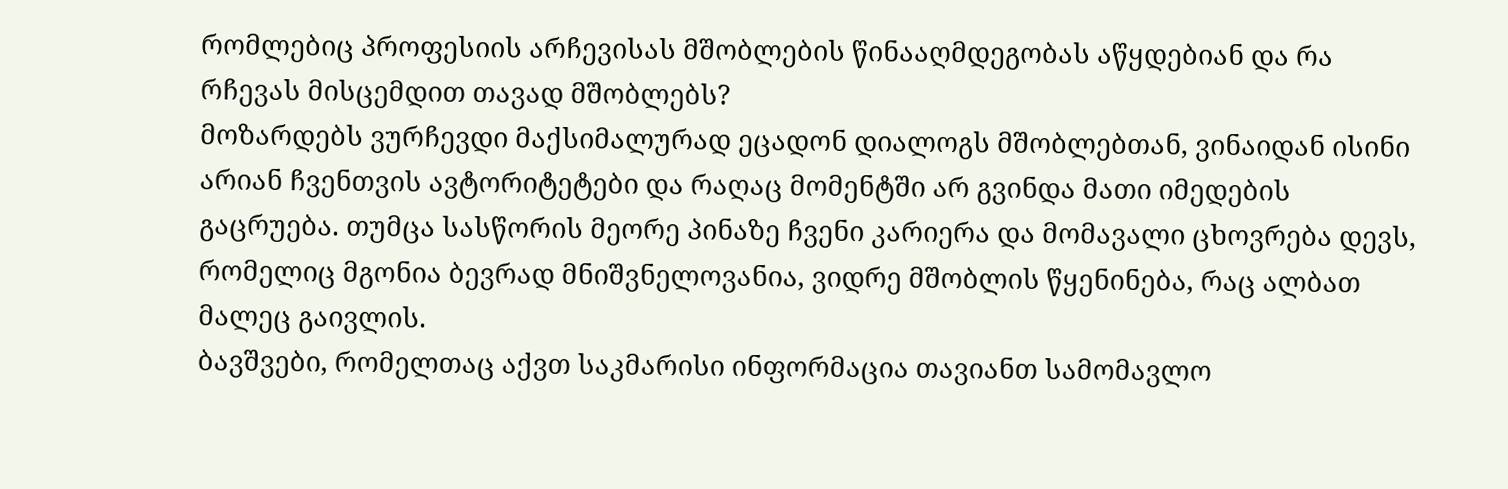რომლებიც პროფესიის არჩევისას მშობლების წინააღმდეგობას აწყდებიან და რა რჩევას მისცემდით თავად მშობლებს?
მოზარდებს ვურჩევდი მაქსიმალურად ეცადონ დიალოგს მშობლებთან, ვინაიდან ისინი არიან ჩვენთვის ავტორიტეტები და რაღაც მომენტში არ გვინდა მათი იმედების გაცრუება. თუმცა სასწორის მეორე პინაზე ჩვენი კარიერა და მომავალი ცხოვრება დევს, რომელიც მგონია ბევრად მნიშვნელოვანია, ვიდრე მშობლის წყენინება, რაც ალბათ მალეც გაივლის.
ბავშვები, რომელთაც აქვთ საკმარისი ინფორმაცია თავიანთ სამომავლო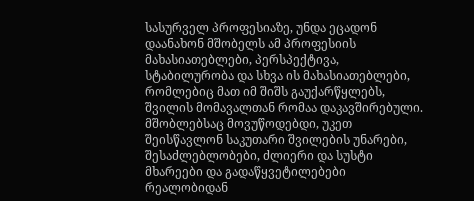სასურველ პროფესიაზე, უნდა ეცადონ დაანახონ მშობელს ამ პროფესიის მახასიათებლები, პერსპექტივა, სტაბილურობა და სხვა ის მახასიათებლები, რომლებიც მათ იმ შიშს გაუქარწყლებს, შვილის მომავალთან რომაა დაკავშირებული.
მშობლებსაც მოვუწოდებდი, უკეთ შეისწავლონ საკუთარი შვილების უნარები, შესაძლებლობები, ძლიერი და სუსტი მხარეები და გადაწყვეტილებები რეალობიდან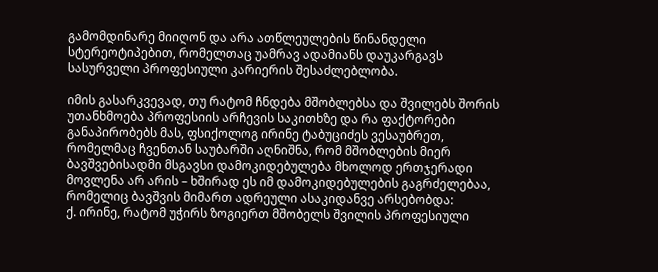გამომდინარე მიიღონ და არა ათწლეულების წინანდელი სტერეოტიპებით, რომელთაც უამრავ ადამიანს დაუკარგავს სასურველი პროფესიული კარიერის შესაძლებლობა.

იმის გასარკვევად, თუ რატომ ჩნდება მშობლებსა და შვილებს შორის უთანხმოება პროფესიის არჩევის საკითხზე და რა ფაქტორები განაპირობებს მას, ფსიქოლოგ ირინე ტაბუციძეს ვესაუბრეთ, რომელმაც ჩვენთან საუბარში აღნიშნა, რომ მშობლების მიერ ბავშვებისადმი მსგავსი დამოკიდებულება მხოლოდ ერთჯერადი მოვლენა არ არის – ხშირად ეს იმ დამოკიდებულების გაგრძელებაა, რომელიც ბავშვის მიმართ ადრეული ასაკიდანვე არსებობდა:
ქ. ირინე, რატომ უჭირს ზოგიერთ მშობელს შვილის პროფესიული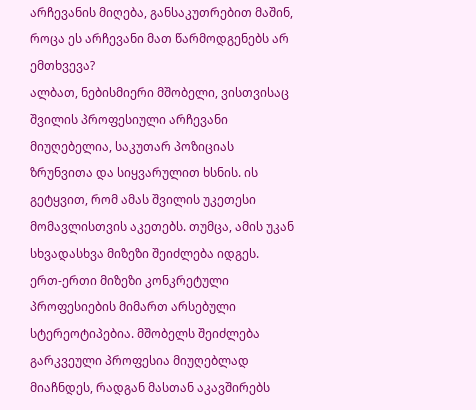არჩევანის მიღება, განსაკუთრებით მაშინ, როცა ეს არჩევანი მათ წარმოდგენებს არ ემთხვევა?
ალბათ, ნებისმიერი მშობელი, ვისთვისაც შვილის პროფესიული არჩევანი მიუღებელია, საკუთარ პოზიციას ზრუნვითა და სიყვარულით ხსნის. ის გეტყვით, რომ ამას შვილის უკეთესი მომავლისთვის აკეთებს. თუმცა, ამის უკან სხვადასხვა მიზეზი შეიძლება იდგეს.
ერთ-ერთი მიზეზი კონკრეტული პროფესიების მიმართ არსებული სტერეოტიპებია. მშობელს შეიძლება გარკვეული პროფესია მიუღებლად მიაჩნდეს, რადგან მასთან აკავშირებს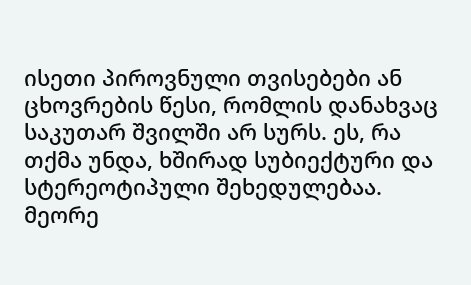ისეთი პიროვნული თვისებები ან ცხოვრების წესი, რომლის დანახვაც საკუთარ შვილში არ სურს. ეს, რა თქმა უნდა, ხშირად სუბიექტური და სტერეოტიპული შეხედულებაა.
მეორე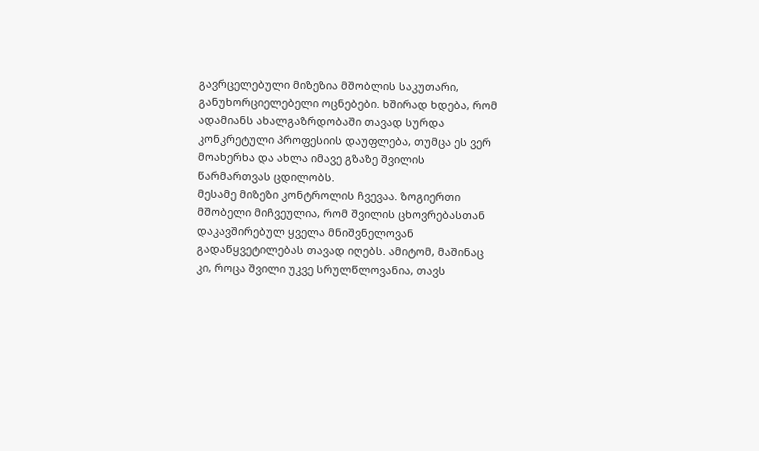გავრცელებული მიზეზია მშობლის საკუთარი, განუხორციელებელი ოცნებები. ხშირად ხდება, რომ ადამიანს ახალგაზრდობაში თავად სურდა კონკრეტული პროფესიის დაუფლება, თუმცა ეს ვერ მოახერხა და ახლა იმავე გზაზე შვილის წარმართვას ცდილობს.
მესამე მიზეზი კონტროლის ჩვევაა. ზოგიერთი მშობელი მიჩვეულია, რომ შვილის ცხოვრებასთან დაკავშირებულ ყველა მნიშვნელოვან გადაწყვეტილებას თავად იღებს. ამიტომ, მაშინაც კი, როცა შვილი უკვე სრულწლოვანია, თავს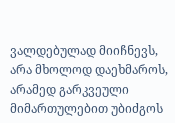ვალდებულად მიიჩნევს, არა მხოლოდ დაეხმაროს, არამედ გარკვეული მიმართულებით უბიძგოს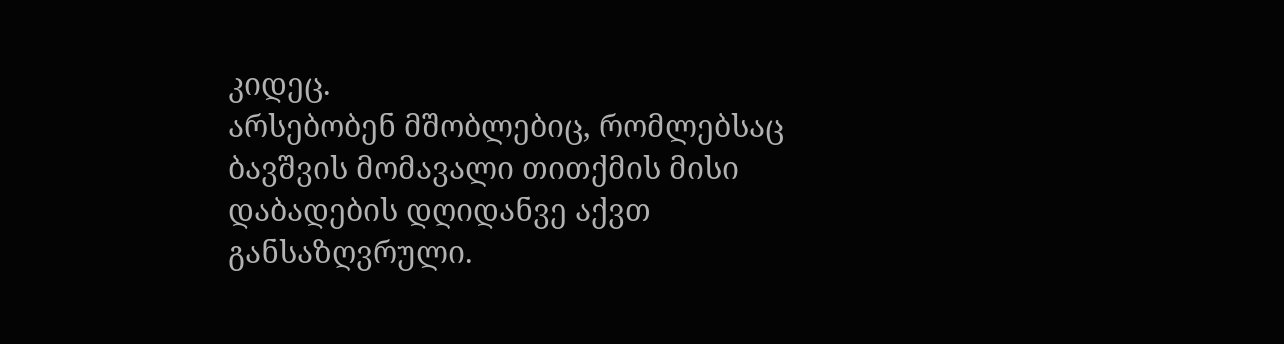კიდეც.
არსებობენ მშობლებიც, რომლებსაც ბავშვის მომავალი თითქმის მისი დაბადების დღიდანვე აქვთ განსაზღვრული.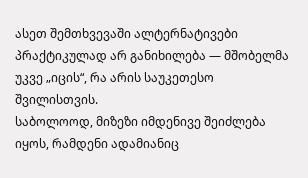ასეთ შემთხვევაში ალტერნატივები პრაქტიკულად არ განიხილება — მშობელმა უკვე „იცის“, რა არის საუკეთესო შვილისთვის.
საბოლოოდ, მიზეზი იმდენივე შეიძლება იყოს, რამდენი ადამიანიც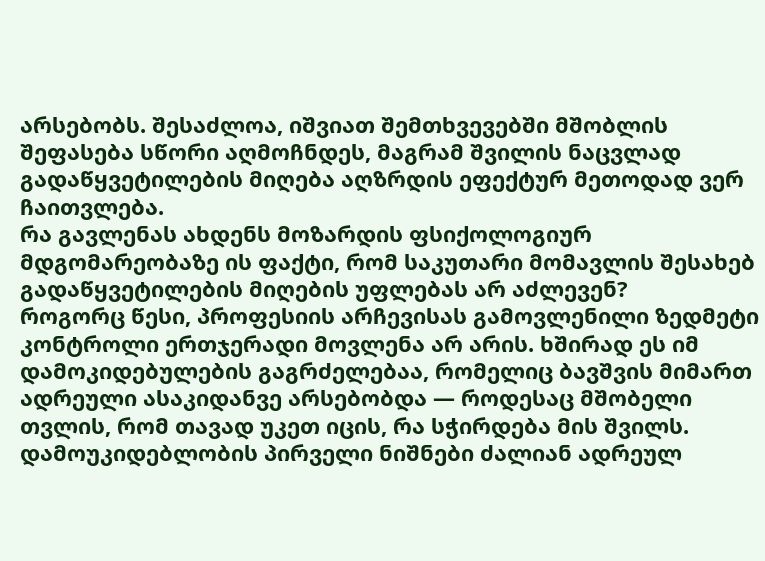არსებობს. შესაძლოა, იშვიათ შემთხვევებში მშობლის შეფასება სწორი აღმოჩნდეს, მაგრამ შვილის ნაცვლად გადაწყვეტილების მიღება აღზრდის ეფექტურ მეთოდად ვერ ჩაითვლება.
რა გავლენას ახდენს მოზარდის ფსიქოლოგიურ მდგომარეობაზე ის ფაქტი, რომ საკუთარი მომავლის შესახებ გადაწყვეტილების მიღების უფლებას არ აძლევენ?
როგორც წესი, პროფესიის არჩევისას გამოვლენილი ზედმეტი კონტროლი ერთჯერადი მოვლენა არ არის. ხშირად ეს იმ დამოკიდებულების გაგრძელებაა, რომელიც ბავშვის მიმართ ადრეული ასაკიდანვე არსებობდა — როდესაც მშობელი თვლის, რომ თავად უკეთ იცის, რა სჭირდება მის შვილს.
დამოუკიდებლობის პირველი ნიშნები ძალიან ადრეულ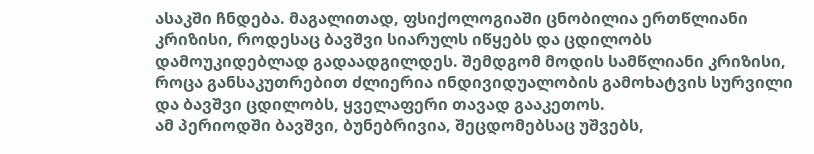ასაკში ჩნდება. მაგალითად, ფსიქოლოგიაში ცნობილია ერთწლიანი კრიზისი, როდესაც ბავშვი სიარულს იწყებს და ცდილობს დამოუკიდებლად გადაადგილდეს. შემდგომ მოდის სამწლიანი კრიზისი, როცა განსაკუთრებით ძლიერია ინდივიდუალობის გამოხატვის სურვილი და ბავშვი ცდილობს, ყველაფერი თავად გააკეთოს.
ამ პერიოდში ბავშვი, ბუნებრივია, შეცდომებსაც უშვებს,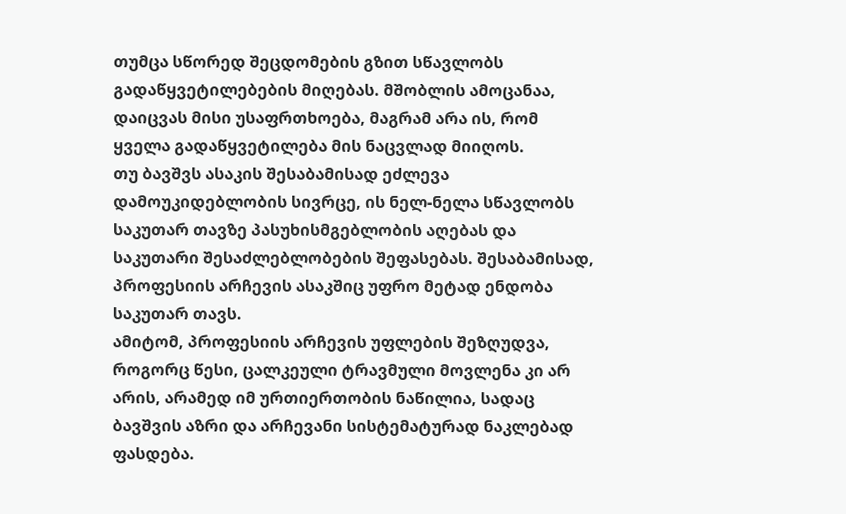თუმცა სწორედ შეცდომების გზით სწავლობს გადაწყვეტილებების მიღებას. მშობლის ამოცანაა, დაიცვას მისი უსაფრთხოება, მაგრამ არა ის, რომ ყველა გადაწყვეტილება მის ნაცვლად მიიღოს.
თუ ბავშვს ასაკის შესაბამისად ეძლევა დამოუკიდებლობის სივრცე, ის ნელ-ნელა სწავლობს საკუთარ თავზე პასუხისმგებლობის აღებას და საკუთარი შესაძლებლობების შეფასებას. შესაბამისად, პროფესიის არჩევის ასაკშიც უფრო მეტად ენდობა საკუთარ თავს.
ამიტომ, პროფესიის არჩევის უფლების შეზღუდვა, როგორც წესი, ცალკეული ტრავმული მოვლენა კი არ არის, არამედ იმ ურთიერთობის ნაწილია, სადაც ბავშვის აზრი და არჩევანი სისტემატურად ნაკლებად ფასდება.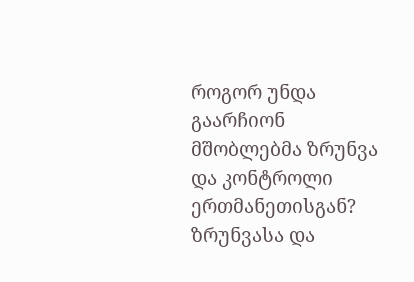როგორ უნდა გაარჩიონ მშობლებმა ზრუნვა და კონტროლი ერთმანეთისგან?
ზრუნვასა და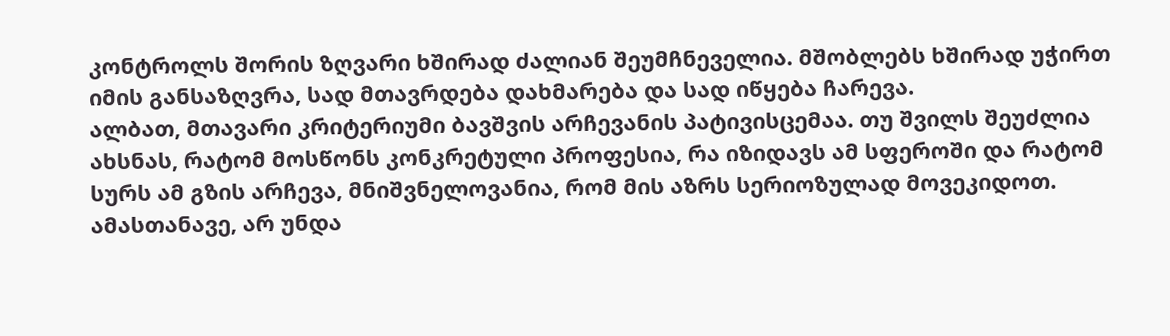კონტროლს შორის ზღვარი ხშირად ძალიან შეუმჩნეველია. მშობლებს ხშირად უჭირთ იმის განსაზღვრა, სად მთავრდება დახმარება და სად იწყება ჩარევა.
ალბათ, მთავარი კრიტერიუმი ბავშვის არჩევანის პატივისცემაა. თუ შვილს შეუძლია ახსნას, რატომ მოსწონს კონკრეტული პროფესია, რა იზიდავს ამ სფეროში და რატომ სურს ამ გზის არჩევა, მნიშვნელოვანია, რომ მის აზრს სერიოზულად მოვეკიდოთ.
ამასთანავე, არ უნდა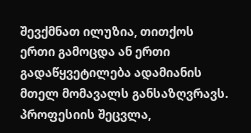შევქმნათ ილუზია, თითქოს ერთი გამოცდა ან ერთი გადაწყვეტილება ადამიანის მთელ მომავალს განსაზღვრავს. პროფესიის შეცვლა,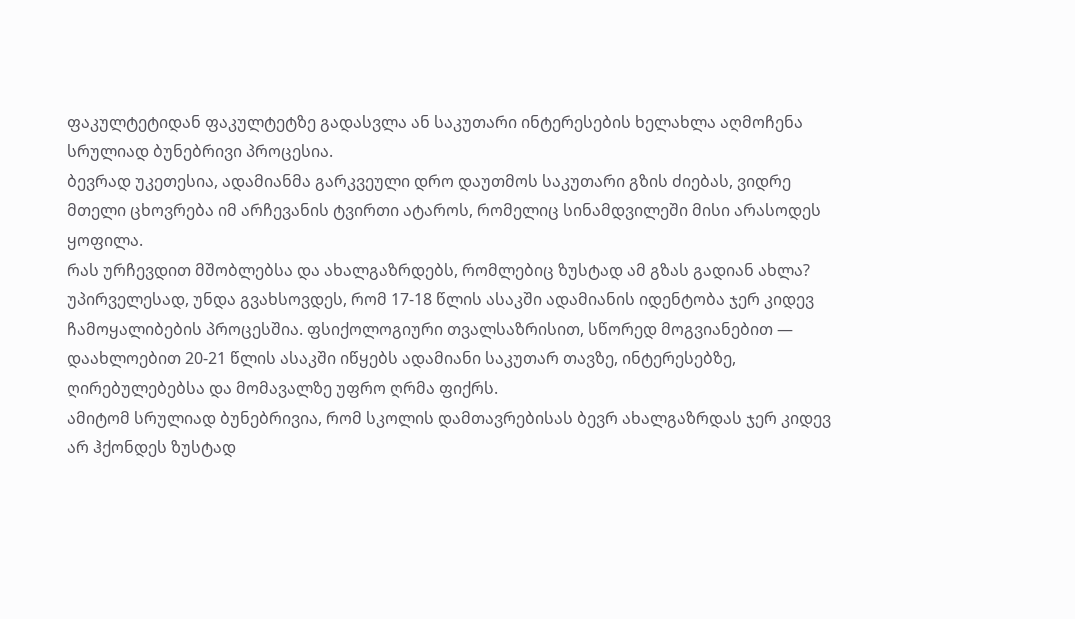ფაკულტეტიდან ფაკულტეტზე გადასვლა ან საკუთარი ინტერესების ხელახლა აღმოჩენა სრულიად ბუნებრივი პროცესია.
ბევრად უკეთესია, ადამიანმა გარკვეული დრო დაუთმოს საკუთარი გზის ძიებას, ვიდრე მთელი ცხოვრება იმ არჩევანის ტვირთი ატაროს, რომელიც სინამდვილეში მისი არასოდეს ყოფილა.
რას ურჩევდით მშობლებსა და ახალგაზრდებს, რომლებიც ზუსტად ამ გზას გადიან ახლა?
უპირველესად, უნდა გვახსოვდეს, რომ 17-18 წლის ასაკში ადამიანის იდენტობა ჯერ კიდევ ჩამოყალიბების პროცესშია. ფსიქოლოგიური თვალსაზრისით, სწორედ მოგვიანებით — დაახლოებით 20-21 წლის ასაკში იწყებს ადამიანი საკუთარ თავზე, ინტერესებზე, ღირებულებებსა და მომავალზე უფრო ღრმა ფიქრს.
ამიტომ სრულიად ბუნებრივია, რომ სკოლის დამთავრებისას ბევრ ახალგაზრდას ჯერ კიდევ არ ჰქონდეს ზუსტად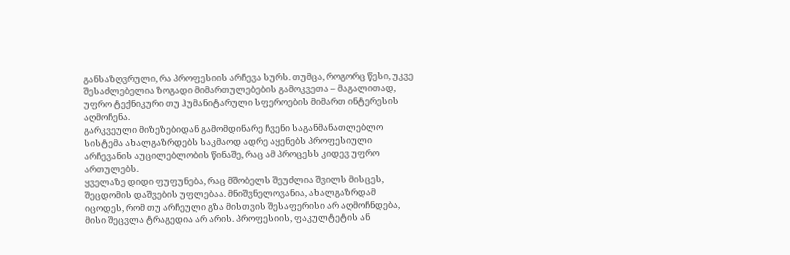განსაზღვრული, რა პროფესიის არჩევა სურს. თუმცა, როგორც წესი, უკვე შესაძლებელია ზოგადი მიმართულებების გამოკვეთა – მაგალითად, უფრო ტექნიკური თუ ჰუმანიტარული სფეროების მიმართ ინტერესის აღმოჩენა.
გარკვეული მიზეზებიდან გამომდინარე ჩვენი საგანმანათლებლო სისტემა ახალგაზრდებს საკმაოდ ადრე აყენებს პროფესიული არჩევანის აუცილებლობის წინაშე, რაც ამ პროცესს კიდევ უფრო ართულებს.
ყველაზე დიდი ფუფუნება, რაც მშობელს შეუძლია შვილს მისცეს, შეცდომის დაშვების უფლებაა. მნიშვნელოვანია, ახალგაზრდამ იცოდეს, რომ თუ არჩეული გზა მისთვის შესაფერისი არ აღმოჩნდება, მისი შეცვლა ტრაგედია არ არის. პროფესიის, ფაკულტეტის ან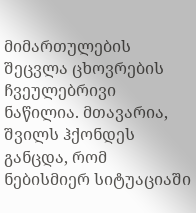მიმართულების შეცვლა ცხოვრების ჩვეულებრივი ნაწილია. მთავარია, შვილს ჰქონდეს განცდა, რომ ნებისმიერ სიტუაციაში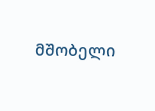მშობელი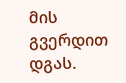მის გვერდით დგას.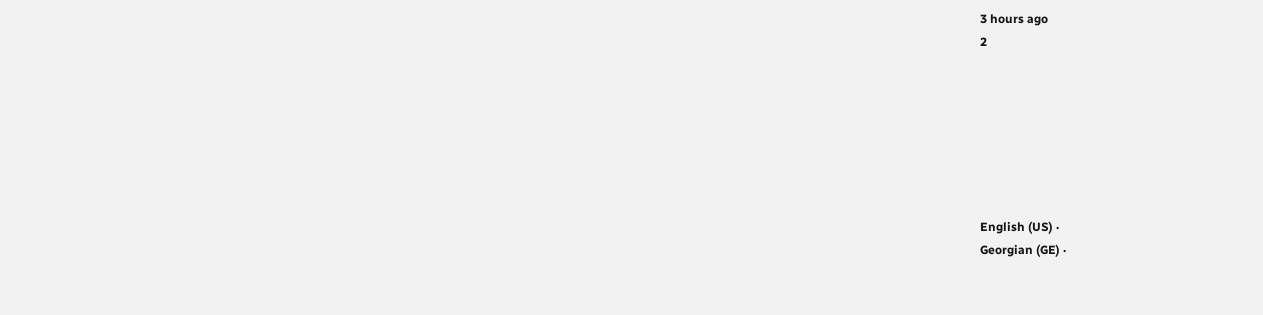3 hours ago
2







English (US) ·
Georgian (GE) ·